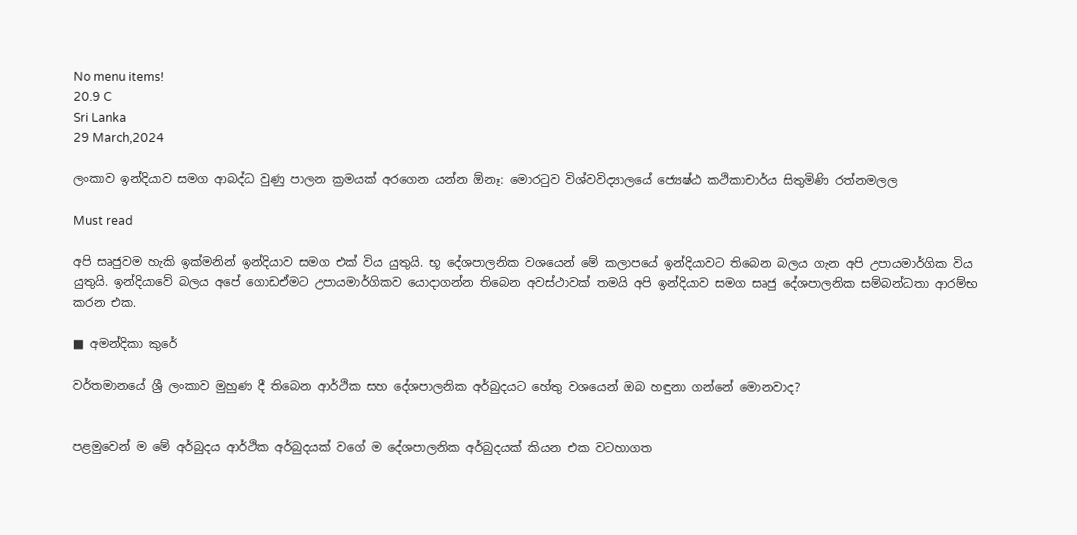No menu items!
20.9 C
Sri Lanka
29 March,2024

ලංකාව ඉන්දියාව සමග ආබද්ධ වුණු පාලන ක්‍රමයක් අරගෙන යන්න ඕනෑ: මොරටුව විශ්වවිද්‍යාලයේ ජ්‍යෙෂ්ඨ කථිකාචාර්ය සිතුමිණි රත්නමලල

Must read

අපි සෘජුවම හැකි ඉක්මනින් ඉන්දියාව සමග එක් විය යුතුයි. භූ දේශපාලනික වශයෙන් මේ කලාපයේ ඉන්දියාවට තිබෙන බලය ගැන අපි උපායමාර්ගික විය යුතුයි. ඉන්දියාවේ බලය අපේ ගොඩඒමට උපායමාර්ගිකව යොදාගන්න තිබෙන අවස්ථාවක් තමයි අපි ඉන්දියාව සමග සෘජු දේශපාලනික සම්බන්ධතා ආරම්භ කරන එක.

■ අමන්දිකා කුරේ

වර්තමානයේ ශ්‍රී ලංකාව මුහුණ දී තිබෙන ආර්ථික සහ දේශපාලනික අර්බුදයට හේතු වශයෙන් ඔබ හඳුනා ගන්නේ මොනවාද?


පළමුවෙන් ම මේ අර්බුදය ආර්ථික අර්බුදයක් වගේ ම දේශපාලනික අර්බුදයක් කියන එක වටහාගත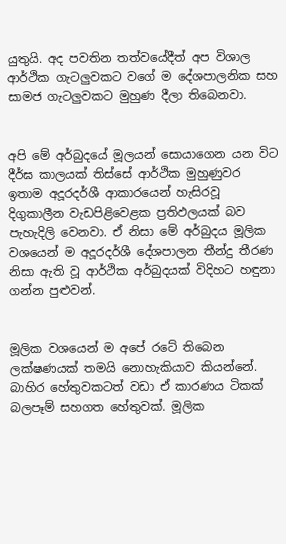යුතුයි. අද පවතින තත්වයේදීත් අප විශාල ආර්ථික ගැටලුවකට වගේ ම දේශපාලනික සහ සාමජ ගැටලුවකට මුහුණ දීලා තිබෙනවා.


අපි මේ අර්බුදයේ මූලයන් සොයාගෙන යන විට දීර්ඝ කාලයක් තිස්සේ ආර්ථික මුහුණුවර ඉතාම අදූරදර්ශී ආකාරයෙන් හැසිරවූ දිගුකාලීන වැඩපිළිවෙළක ප්‍රතිඵලයක් බව පැහැදිලි වෙනවා. ඒ නිසා මේ අර්බුදය මූලික වශයෙන් ම අදූරදර්ශී දේශපාලන තීන්දු තීරණ නිසා ඇති වූ ආර්ථික අර්බුදයක් විදිහට හඳුනා ගන්න පුළුවන්.


මූලික වශයෙන් ම අපේ රටේ තිබෙන ලක්ෂණයක් තමයි නොහැකියාව කියන්නේ. බාහිර හේතුවකටත් වඩා ඒ කාරණය ටිකක් බලපෑම් සහගත හේතුවක්. මූලික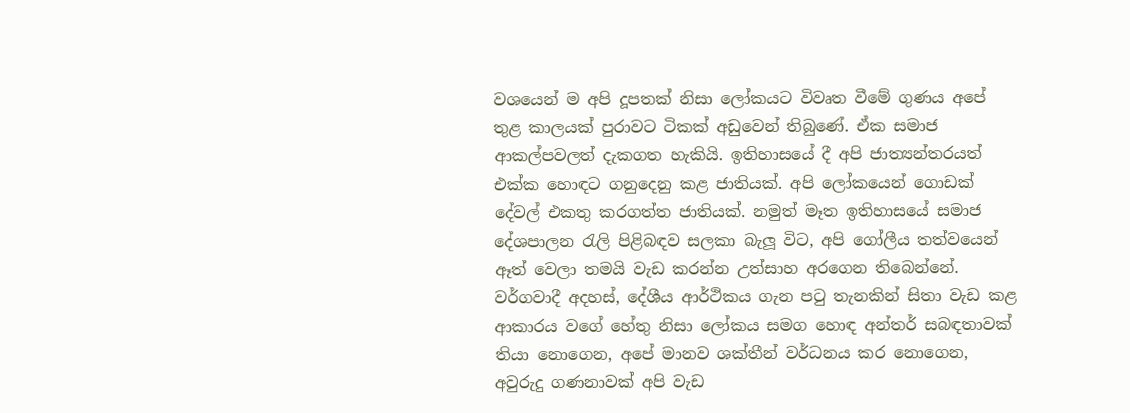වශයෙන් ම අපි දූපතක් නිසා ලෝකයට විවෘත වීමේ ගුණය අපේ තුළ කාලයක් පුරාවට ටිකක් අඩුවෙන් තිබුණේ. ඒක සමාජ ආකල්පවලත් දැකගත හැකියි. ඉතිහාසයේ දී අපි ජාත්‍යන්තරයත් එක්ක හොඳට ගනුදෙනු කළ ජාතියක්. අපි ලෝකයෙන් ගොඩක් දේවල් එකතු කරගත්ත ජාතියක්. නමුත් මෑත ඉතිහාසයේ සමාජ දේශපාලන රැලි පිළිබඳව සලකා බැලූ විට, අපි ගෝලීය තත්වයෙන් ඈත් වෙලා තමයි වැඩ කරන්න උත්සාහ අරගෙන තිබෙන්නේ. වර්ගවාදී අදහස්, දේශීය ආර්ථිකය ගැන පටු තැනකින් සිතා වැඩ කළ ආකාරය වගේ හේතු නිසා ලෝකය සමග හොඳ අන්තර් සබඳතාවක් තියා නොගෙන, අපේ මානව ශක්තීන් වර්ධනය කර නොගෙන, අවුරුදු ගණනාවක් අපි වැඩ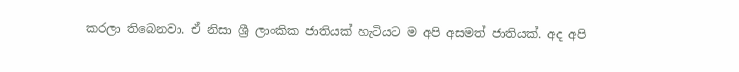කරලා තිබෙනවා. ඒ නිසා ශ්‍රී ලාංකික ජාතියක් හැටියට ම අපි අසමත් ජාතියක්. අද අපි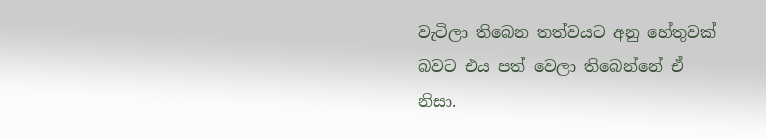වැටිලා තිබෙන තත්වයට අනු හේතුවක් බවට එය පත් වෙලා තිබෙන්නේ ඒ නිසා.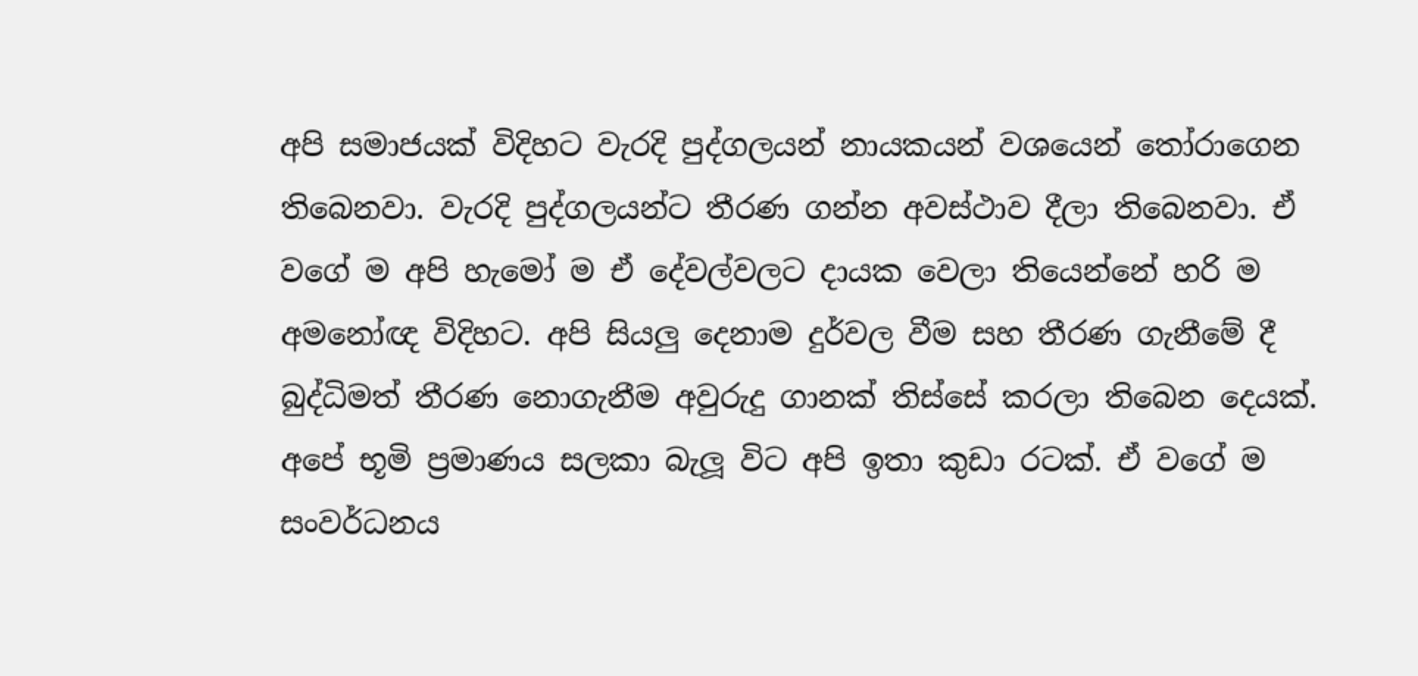අපි සමාජයක් විදිහට වැරදි පුද්ගලයන් නායකයන් වශයෙන් තෝරාගෙන තිබෙනවා. වැරදි පුද්ගලයන්ට තීරණ ගන්න අවස්ථාව දීලා තිබෙනවා. ඒ වගේ ම අපි හැමෝ ම ඒ දේවල්වලට දායක වෙලා තියෙන්නේ හරි ම අමනෝඥ විදිහට. අපි සියලු දෙනාම දුර්වල වීම සහ තීරණ ගැනීමේ දී බුද්ධිමත් තීරණ නොගැනීම අවුරුදු ගානක් තිස්සේ කරලා තිබෙන දෙයක්.
අපේ භූමි ප්‍රමාණය සලකා බැලූ විට අපි ඉතා කුඩා රටක්. ඒ වගේ ම සංවර්ධනය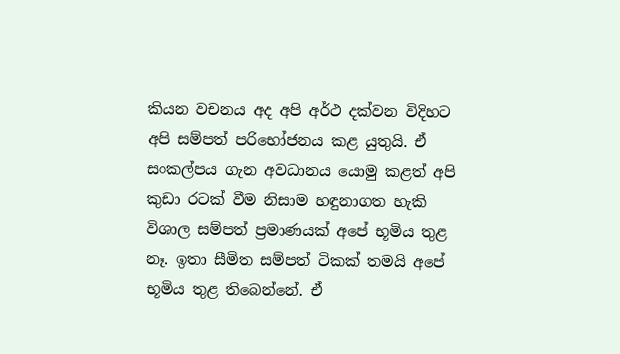කියන වචනය අද අපි අර්ථ දක්වන විදිහට අපි සම්පත් පරිභෝජනය කළ යුතුයි. ඒ සංකල්පය ගැන අවධානය යොමු කළත් අපි කුඩා රටක් වීම නිසාම හඳුනාගත හැකි විශාල සම්පත් ප්‍රමාණයක් අපේ භූමිය තුළ නෑ. ඉතා සීමිත සම්පත් ටිකක් තමයි අපේ භූමිය තුළ තිබෙන්නේ. ඒ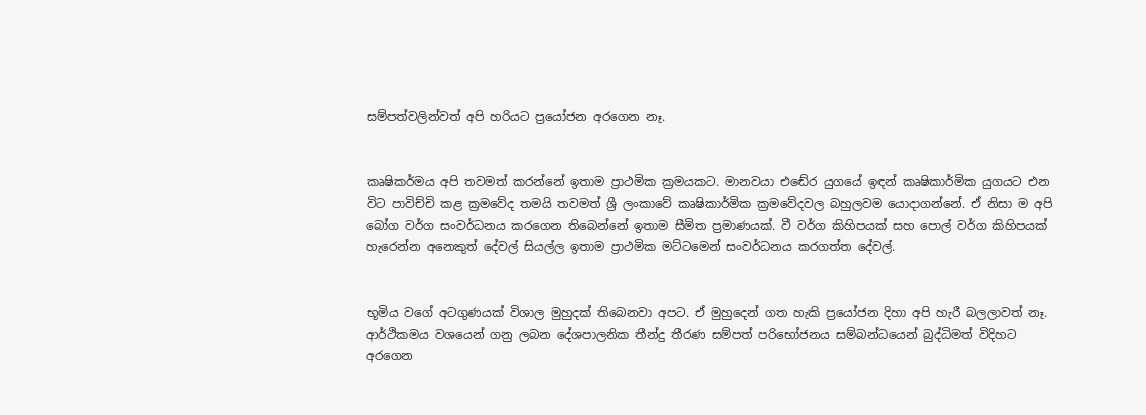සම්පත්වලින්වත් අපි හරියට ප්‍රයෝජන අරගෙන නෑ.


කෘෂිකර්මය අපි තවමත් කරන්නේ ඉතාම ප්‍රාථමික ක්‍රමයකට. මානවයා එඬේර යුගයේ ඉඳන් කෘෂිකාර්මික යුගයට එන විට පාවිච්චි කළ ක්‍රමවේද තමයි තවමත් ශ්‍රී ලංකාවේ කෘෂිකාර්මික ක්‍රමවේදවල බහුලවම යොදාගන්නේ. ඒ නිසා ම අපි බෝග වර්ග සංවර්ධනය කරගෙන තිබෙන්නේ ඉතාම සීමිත ප්‍රමාණයක්. වී වර්ග කිහිපයක් සහ පොල් වර්ග කිහිපයක් හැරෙන්න අනෙකුත් දේවල් සියල්ල ඉතාම ප්‍රාථමික මට්ටමෙන් සංවර්ධනය කරගත්ත දේවල්.


භූමිය වගේ අටගුණයක් විශාල මුහුදක් තිබෙනවා අපට. ඒ මුහුදෙන් ගත හැකි ප්‍රයෝජන දිහා අපි හැරී බලලාවත් නෑ. ආර්ථිකමය වශයෙන් ගනු ලබන දේශපාලනික තීන්දු තීරණ සම්පත් පරිභෝජනය සම්බන්ධයෙන් බුද්ධිමත් විදිහට අරගෙන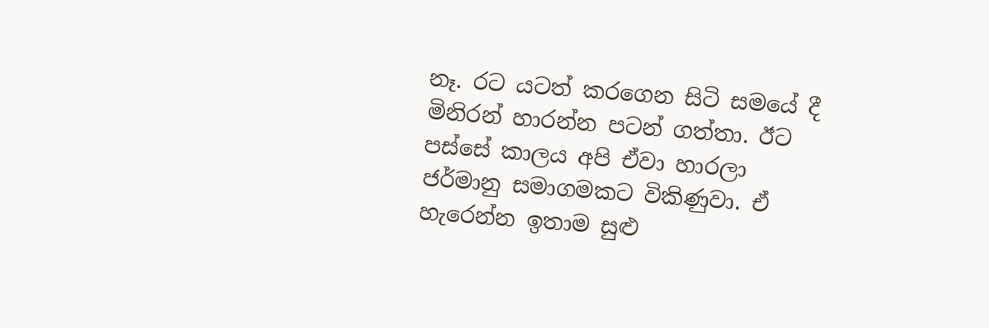නෑ. රට යටත් කරගෙන සිටි සමයේ දී මිනිරන් හාරන්න පටන් ගත්තා. ඊට පස්සේ කාලය අපි ඒවා හාරලා ජර්මානු සමාගමකට විකිණුවා. ඒ හැරෙන්න ඉතාම සුළු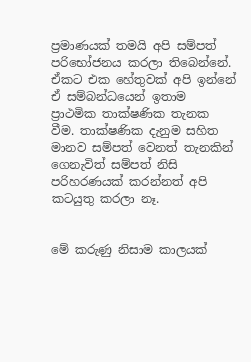ප්‍රමාණයක් තමයි අපි සම්පත් පරිභෝජනය කරලා තිබෙන්නේ. ඒකට එක හේතුවක් අපි ඉන්නේ ඒ සම්බන්ධයෙන් ඉතාම ප්‍රාථමික තාක්ෂණික තැනක වීම. තාක්ෂණික දැනුම සහිත මානව සම්පත් වෙනත් තැනකින් ගෙනැවිත් සම්පත් නිසි පරිහරණයක් කරන්නත් අපි කටයුතු කරලා නෑ.


මේ කරුණු නිසාම කාලයක්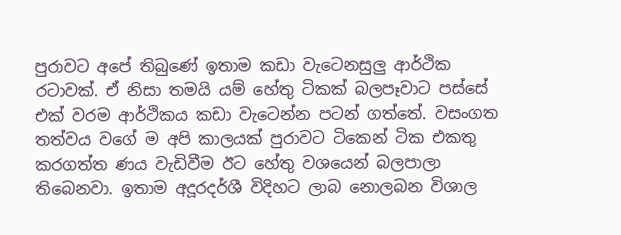පුරාවට අපේ තිබුණේ ඉතාම කඩා වැටෙනසුලු ආර්ථික රටාවක්. ඒ නිසා තමයි යම් හේතු ටිකක් බලපෑවාට පස්සේ එක් වරම ආර්ථිකය කඩා වැටෙන්න පටන් ගත්තේ. වසංගත තත්වය වගේ ම අපි කාලයක් පුරාවට ටිකෙන් ටික එකතු කරගත්ත ණය වැඩිවීම ඊට හේතු වශයෙන් බලපාලා තිබෙනවා. ඉතාම අදූරදර්ශී විදිහට ලාබ නොලබන විශාල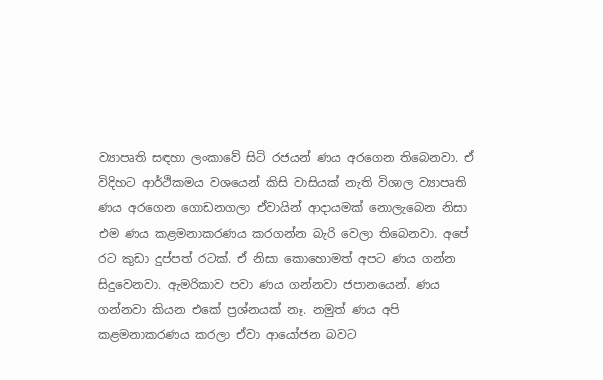ව්‍යාපෘති සඳහා ලංකාවේ සිටි රජයන් ණය අරගෙන තිබෙනවා. ඒ විදිහට ආර්ථිකමය වශයෙන් කිසි වාසියක් නැති විශාල ව්‍යාපෘති ණය අරගෙන ගොඩනගලා ඒවායින් ආදායමක් නොලැබෙන නිසා එම ණය කළමනාකරණය කරගන්න බැරි වෙලා තිබෙනවා. අපේ රට කුඩා දුප්පත් රටක්. ඒ නිසා කොහොමත් අපට ණය ගන්න සිදුවෙනවා. ඇමරිකාව පවා ණය ගන්නවා ජපානයෙන්. ණය ගන්නවා කියන එකේ ප්‍රශ්නයක් නෑ. නමුත් ණය අපි කළමනාකරණය කරලා ඒවා ආයෝජන බවට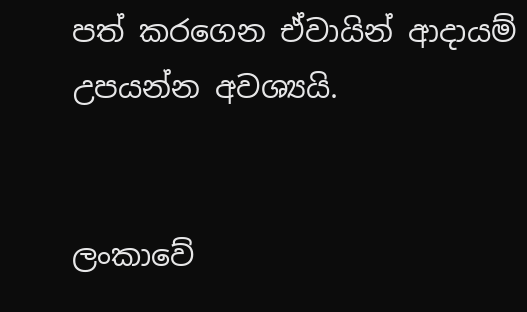පත් කරගෙන ඒවායින් ආදායම් උපයන්න අවශ්‍යයි.


ලංකාවේ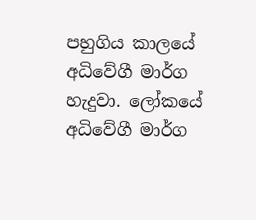පහුගිය කාලයේ අධිවේගී මාර්ග හැදුවා. ලෝකයේ අධිවේගී මාර්ග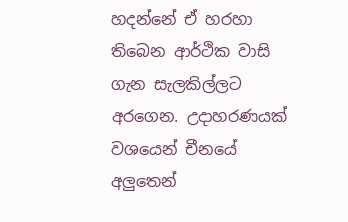හදන්නේ ඒ හරහා තිබෙන ආර්ථික වාසි ගැන සැලකිල්ලට අරගෙන. උදාහරණයක් වශයෙන් චීනයේ අලුතෙන්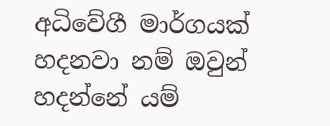අධිවේගී මාර්ගයක් හදනවා නම් ඔවුන් හදන්නේ යම්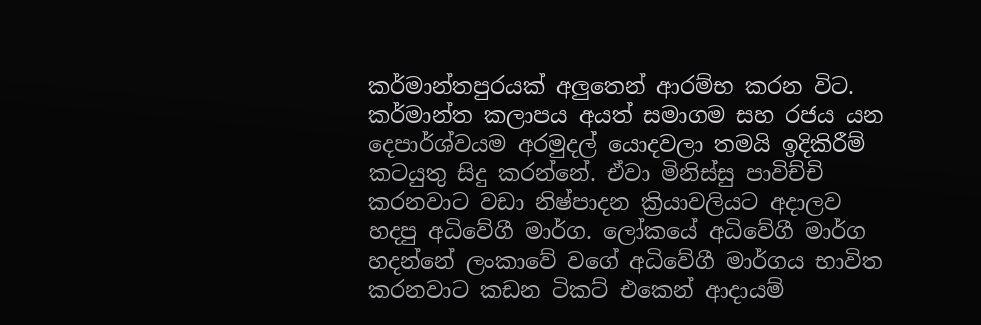කර්මාන්තපුරයක් අලුතෙන් ආරම්භ කරන විට. කර්මාන්ත කලාපය අයත් සමාගම සහ රජය යන දෙපාර්ශ්වයම අරමුදල් යොදවලා තමයි ඉදිකිරීම් කටයුතු සිදු කරන්නේ. ඒවා මිනිස්සු පාවිච්චි කරනවාට වඩා නිෂ්පාදන ක්‍රියාවලියට අදාලව හදපු අධිවේගී මාර්ග. ලෝකයේ අධිවේගී මාර්ග හදන්නේ ලංකාවේ වගේ අධිවේගී මාර්ගය භාවිත කරනවාට කඩන ටිකට් එකෙන් ආදායම්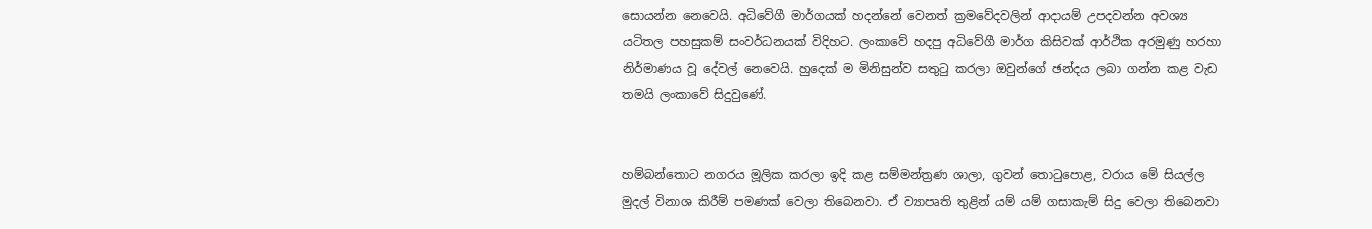සොයන්න නෙවෙයි. අධිවේගී මාර්ගයක් හදන්නේ වෙනත් ක්‍රමවේදවලින් ආදායම් උපදවන්න අවශ්‍ය යටිතල පහසුකම් සංවර්ධනයක් විදිහට. ලංකාවේ හදපු අධිවේගී මාර්ග කිසිවක් ආර්ථික අරමුණු හරහා නිර්මාණය වූ දේවල් නෙවෙයි. හුදෙක් ම මිනිසුන්ව සතුටු කරලා ඔවුන්ගේ ඡන්දය ලබා ගන්න කළ වැඩ තමයි ලංකාවේ සිදුවුණේ.


හම්බන්තොට නගරය මූලික කරලා ඉදි කළ සම්මන්ත්‍රණ ශාලා, ගුවන් තොටුපොළ, වරාය මේ සියල්ල මුදල් විනාශ කිරීම් පමණක් වෙලා තිබෙනවා. ඒ ව්‍යාපෘති තුළින් යම් යම් ගසාකැම් සිදු වෙලා තිබෙනවා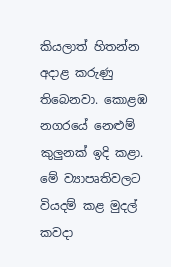කියලාත් හිතන්න අදාළ කරුණු තිබෙනවා. කොළඹ නගරයේ නෙළුම් කුලුනක් ඉදි කළා. මේ ව්‍යාපෘතිවලට වියදම් කළ මුදල් කවදා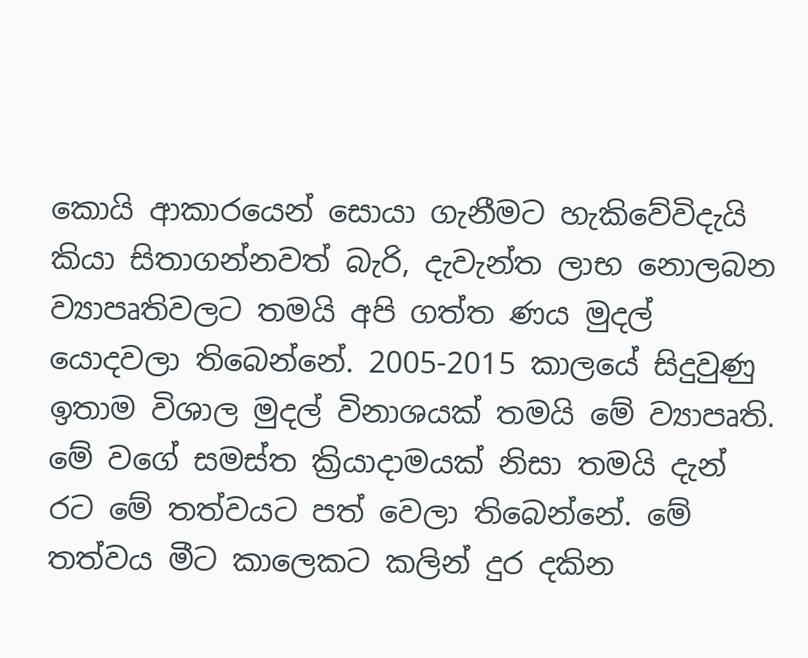කොයි ආකාරයෙන් සොයා ගැනීමට හැකිවේවිදැයි කියා සිතාගන්නවත් බැරි, දැවැන්ත ලාභ නොලබන ව්‍යාපෘතිවලට තමයි අපි ගත්ත ණය මුදල් යොදවලා තිබෙන්නේ. 2005-2015 කාලයේ සිදුවුණු ඉතාම විශාල මුදල් විනාශයක් තමයි මේ ව්‍යාපෘති. මේ වගේ සමස්ත ක්‍රියාදාමයක් නිසා තමයි දැන් රට මේ තත්වයට පත් වෙලා තිබෙන්නේ. මේ තත්වය මීට කාලෙකට කලින් දුර දකින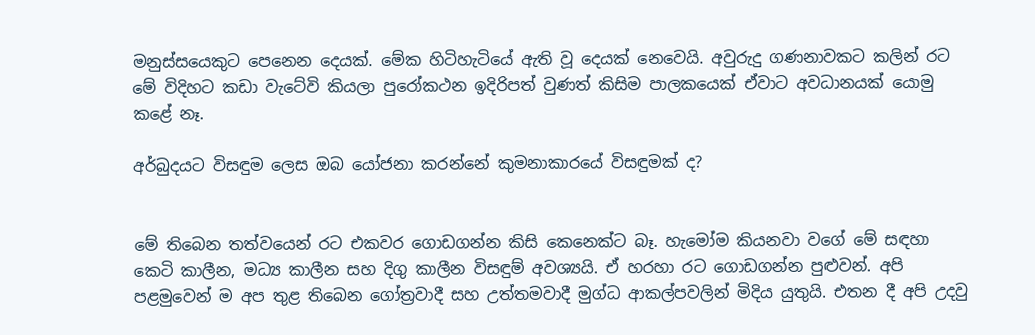මනුස්සයෙකුට පෙනෙන දෙයක්. මේක හිටිහැටියේ ඇති වූ දෙයක් නෙවෙයි. අවුරුදු ගණනාවකට කලින් රට මේ විදිහට කඩා වැටේවි කියලා පුරෝකථන ඉදිරිපත් වුණත් කිසිම පාලකයෙක් ඒවාට අවධානයක් යොමු කළේ නෑ.

අර්බුදයට විසඳුම ලෙස ඔබ යෝජනා කරන්නේ කුමනාකාරයේ විසඳුමක් ද?


මේ තිබෙන තත්වයෙන් රට එකවර ගොඩගන්න කිසි කෙනෙක්ට බෑ. හැමෝම කියනවා වගේ මේ සඳහා කෙටි කාලීන, මධ්‍ය කාලීන සහ දිගු කාලීන විසඳුම් අවශ්‍යයි. ඒ හරහා රට ගොඩගන්න පුළුවන්. අපි පළමුවෙන් ම අප තුළ තිබෙන ගෝත්‍රවාදී සහ උත්තමවාදී මුග්ධ ආකල්පවලින් මිදිය යුතුයි. එතන දී අපි උදවු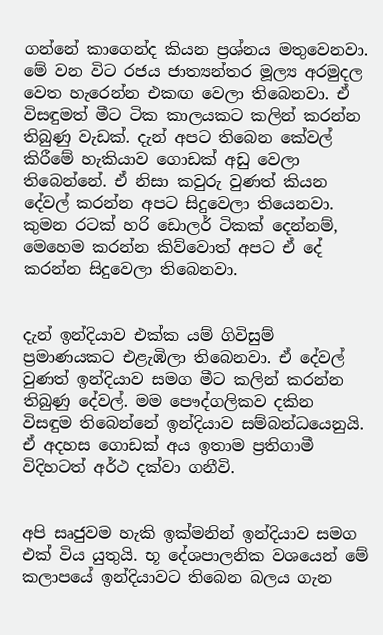ගන්නේ කාගෙන්ද කියන ප්‍රශ්නය මතුවෙනවා.
මේ වන විට රජය ජාත්‍යන්තර මූල්‍ය අරමුදල වෙත හැරෙන්න එකඟ වෙලා තිබෙනවා. ඒ විසඳුමත් මීට ටික කාලයකට කලින් කරන්න තිබුණු වැඩක්. දැන් අපට තිබෙන කේවල් කිරීමේ හැකියාව ගොඩක් අඩු වෙලා තිබෙන්නේ. ඒ නිසා කවුරු වුණත් කියන දේවල් කරන්න අපට සිදුවෙලා තියෙනවා. කුමන රටක් හරි ඩොලර් ටිකක් දෙන්නම්, මෙහෙම කරන්න කිව්වොත් අපට ඒ දේ කරන්න සිදුවෙලා තිබෙනවා.


දැන් ඉන්දියාව එක්ක යම් ගිවිසුම් ප්‍රමාණයකට එළැඹිලා තිබෙනවා. ඒ දේවල් වුණත් ඉන්දියාව සමග මීට කලින් කරන්න තිබුණු දේවල්. මම පෞද්ගලිකව දකින විසඳුම තිබෙන්නේ ඉන්දියාව සම්බන්ධයෙනුයි. ඒ අදහස ගොඩක් අය ඉතාම ප්‍රතිගාමී විදිහටත් අර්ථ දක්වා ගනීවි.


අපි සෘජුවම හැකි ඉක්මනින් ඉන්දියාව සමග එක් විය යුතුයි. භූ දේශපාලනික වශයෙන් මේ කලාපයේ ඉන්දියාවට තිබෙන බලය ගැන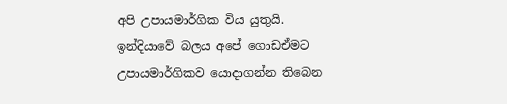අපි උපායමාර්ගික විය යුතුයි. ඉන්දියාවේ බලය අපේ ගොඩඒමට උපායමාර්ගිකව යොදාගන්න තිබෙන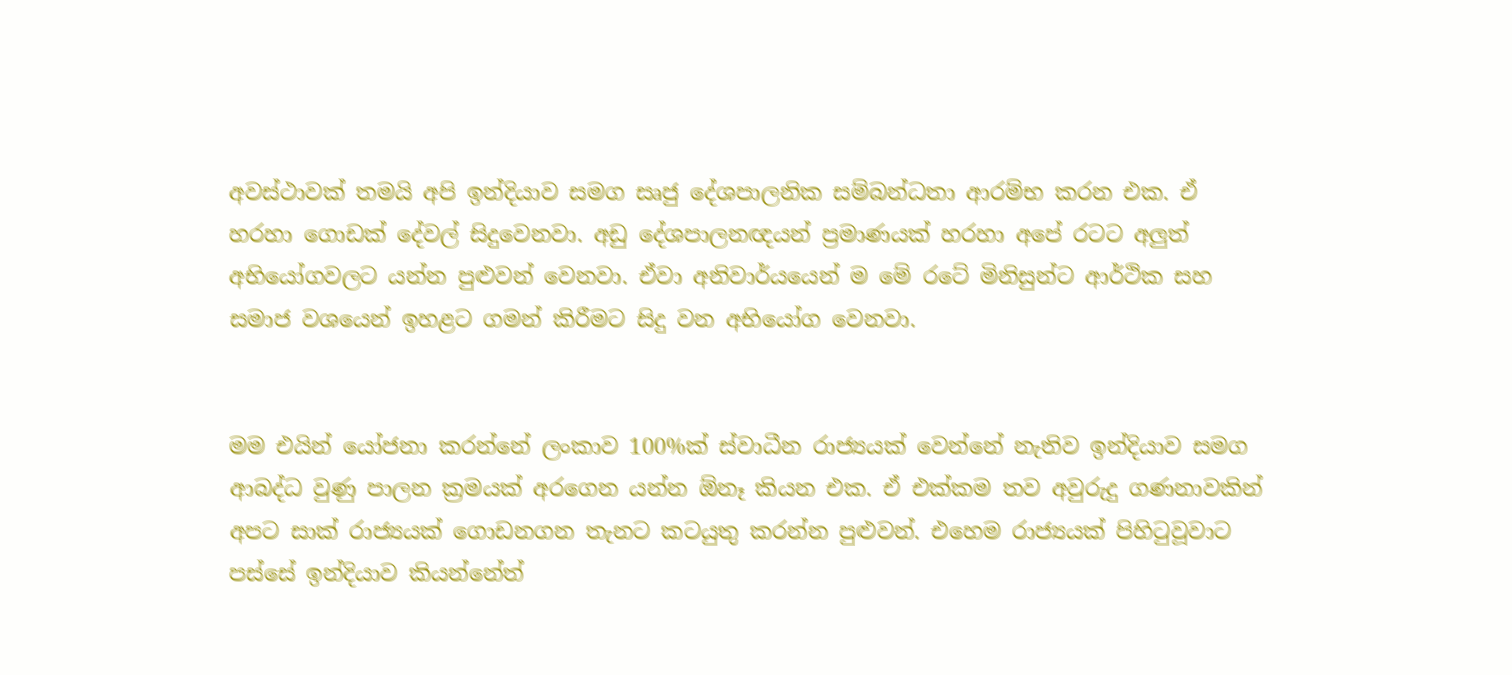අවස්ථාවක් තමයි අපි ඉන්දියාව සමග සෘජු දේශපාලනික සම්බන්ධතා ආරම්භ කරන එක. ඒ හරහා ගොඩක් දේවල් සිදුවෙනවා. අඩු දේශපාලනඥයන් ප්‍රමාණයක් හරහා අපේ රටට අලුත් අභියෝගවලට යන්න පුළුවන් වෙනවා. ඒවා අනිවාර්යයෙන් ම මේ රටේ මිනිසුන්ට ආර්ථික සහ සමාජ වශයෙන් ඉහළට ගමන් කිරීමට සිදු වන අභියෝග වෙනවා.


මම එයින් යෝජනා කරන්නේ ලංකාව 100%ක් ස්වාධීන රාජ්‍යයක් වෙන්නේ නැතිව ඉන්දියාව සමග ආබද්ධ වුණු පාලන ක්‍රමයක් අරගෙන යන්න ඕනෑ කියන එක. ඒ එක්කම තව අවුරුදු ගණනාවකින් අපට සාක් රාජ්‍යයක් ගොඩනගන තැනට කටයුතු කරන්න පුළුවන්. එහෙම රාජ්‍යයක් පිහිටුවූවාට පස්සේ ඉන්දියාව කියන්නේත්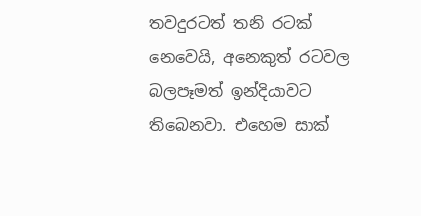තවදුරටත් තනි රටක් නෙවෙයි, අනෙකුත් රටවල බලපෑමත් ඉන්දියාවට තිබෙනවා. එහෙම සාක්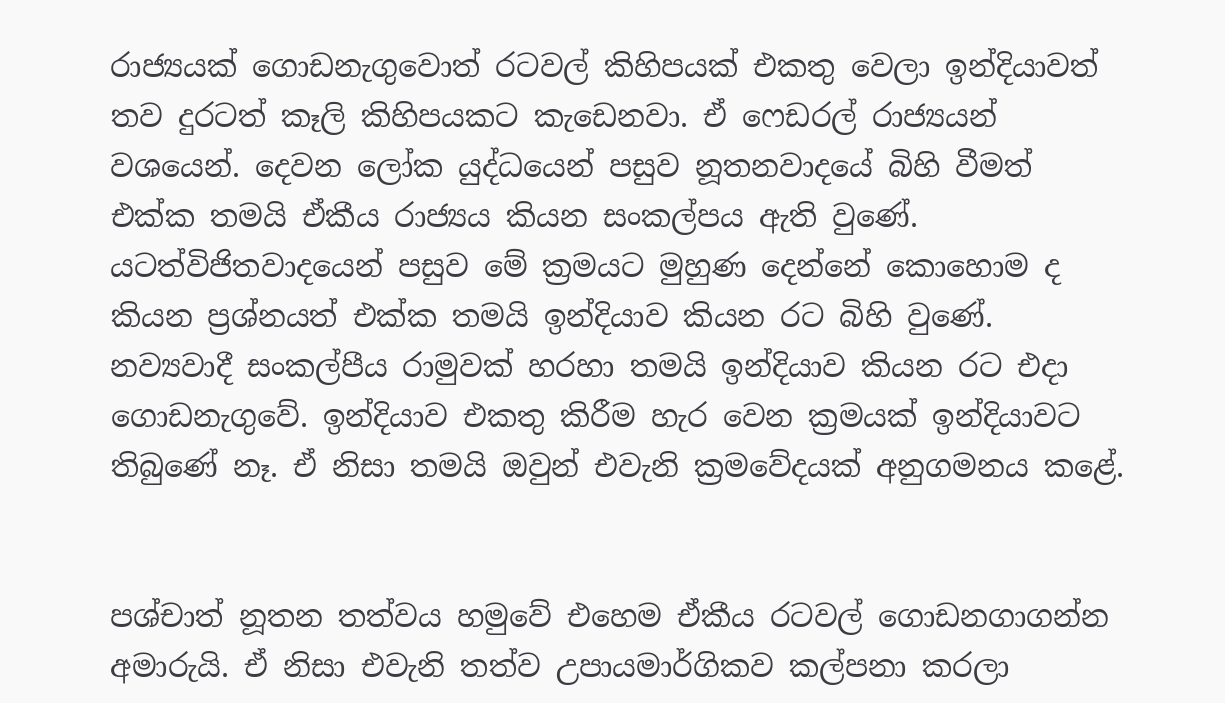රාජ්‍යයක් ගොඩනැගුවොත් රටවල් කිහිපයක් එකතු වෙලා ඉන්දියාවත් තව දුරටත් කෑලි කිහිපයකට කැඩෙනවා. ඒ ෆෙඩරල් රාජ්‍යයන් වශයෙන්. දෙවන ලෝක යුද්ධයෙන් පසුව නූතනවාදයේ බිහි වීමත් එක්ක තමයි ඒකීය රාජ්‍යය කියන සංකල්පය ඇති වුණේ. යටත්විජිතවාදයෙන් පසුව මේ ක්‍රමයට මුහුණ දෙන්නේ කොහොම ද කියන ප්‍රශ්නයත් එක්ක තමයි ඉන්දියාව කියන රට බිහි වුණේ. නව්‍යවාදී සංකල්පීය රාමුවක් හරහා තමයි ඉන්දියාව කියන රට එදා ගොඩනැගුවේ. ඉන්දියාව එකතු කිරීම හැර වෙන ක්‍රමයක් ඉන්දියාවට තිබුණේ නෑ. ඒ නිසා තමයි ඔවුන් එවැනි ක්‍රමවේදයක් අනුගමනය කළේ.


පශ්චාත් නූතන තත්වය හමුවේ එහෙම ඒකීය රටවල් ගොඩනගාගන්න අමාරුයි. ඒ නිසා එවැනි තත්ව උපායමාර්ගිකව කල්පනා කරලා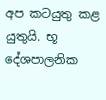අප කටයුතු කළ යුතුයි. භූ දේශපාලනික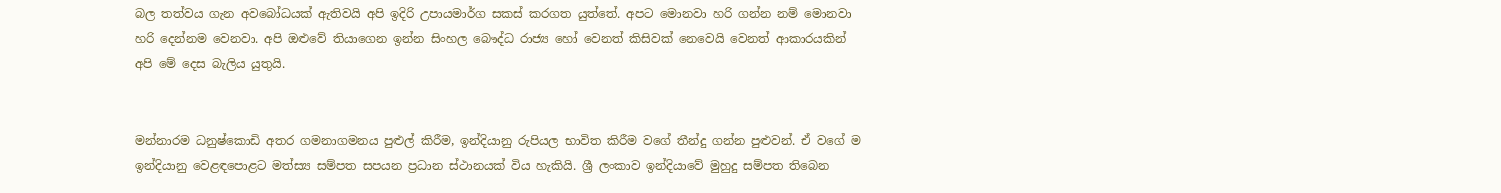බල තත්වය ගැන අවබෝධයක් ඇතිවයි අපි ඉදිරි උපායමාර්ග සකස් කරගත යුත්තේ. අපට මොනවා හරි ගන්න නම් මොනවා හරි දෙන්නම වෙනවා. අපි ඔළුවේ තියාගෙන ඉන්න සිංහල බෞද්ධ රාජ්‍ය හෝ වෙනත් කිසිවක් නෙවෙයි වෙනත් ආකාරයකින් අපි මේ දෙස බැලිය යුතුයි.


මන්නාරම ධනුෂ්කොඩි අතර ගමනාගමනය පුළුල් කිරීම, ඉන්දියානු රුපියල භාවිත කිරීම වගේ තීන්දු ගන්න පුළුවන්. ඒ වගේ ම ඉන්දියානු වෙළඳපොළට මත්ස්‍ය සම්පත සපයන ප්‍රධාන ස්ථානයක් විය හැකියි. ශ්‍රී ලංකාව ඉන්දියාවේ මුහුදු සම්පත තිබෙන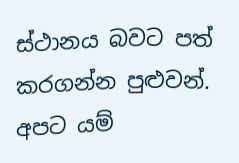ස්ථානය බවට පත් කරගන්න පුළුවන්. අපට යම්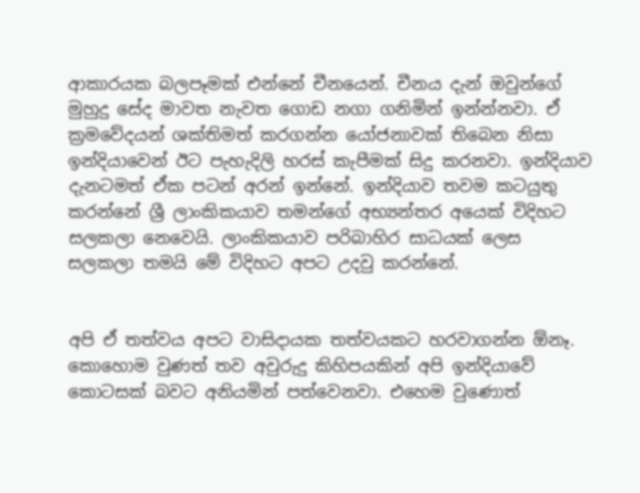ආකාරයක බලපෑමක් එන්නේ චීනයෙන්. චීනය දැන් ඔවුන්ගේ මුහුදු සේද මාවත නැවත ගොඩ නගා ගනිමින් ඉන්න්නවා. ඒ ක්‍රමවේදයන් ශක්තිමත් කරගන්න යෝජනාවක් තිබෙන නිසා ඉන්දියාවෙන් ඊට පැහැදිලි හරස් කැපීමක් සිදු කරනවා. ඉන්දියාව දැනටමත් ඒක පටන් අරන් ඉන්නේ. ඉන්දියාව තවම කටයුතු කරන්නේ ශ්‍රී ලාංකිකයාව තමන්ගේ අභ්‍යන්තර අයෙක් විදිහට සලකලා නෙවෙයි. ලාංකිකයාව පරිබාහිර සාධයක් ලෙස සලකලා තමයි මේ විදිහට අපට උදවු කරන්නේ.


අපි ඒ තත්වය අපට වාසිදායක තත්වයකට හරවාගන්න ඕනෑ. කොහොම වුණත් තව අවුරුදු කිහිපයකින් අපි ඉන්දියාවේ කොටසක් බවට අනියමින් පත්වෙනවා. එහෙම වුණොත්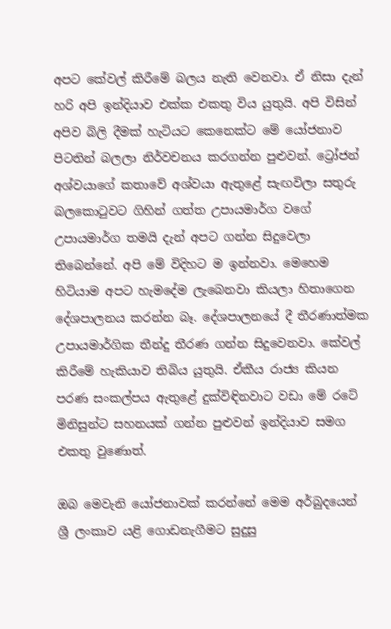අපට කේවල් කිරීමේ බලය නැති වෙනවා. ඒ නිසා දැන් හරි අපි ඉන්දියාව එක්ක එකතු විය යුතුයි. අපි විසින් අපිව බිලි දීමක් හැටියට කෙනෙක්ට මේ යෝජනාව පිටතින් බලලා නිර්වචනය කරගන්න පුළුවන්. ට්‍රෝජන් අශ්වයාගේ කතාවේ අශ්වයා ඇතුළේ සැඟවිලා සතුරු බලකොටුවට ගිහින් ගත්ත උපායමාර්ග වගේ උපායමාර්ග තමයි දැන් අපට ගන්න සිදුවෙලා තිබෙන්නේ. අපි මේ විදිහට ම ඉන්නවා. මෙහෙම හිටියාම අපට හැමදේම ලැබෙනවා කියලා හිතාගෙන දේශපාලනය කරන්න බෑ. දේශපාලනයේ දී තීරණාත්මක උපායමාර්ගික තීන්දු තීරණ ගන්න සිදුවෙනවා. කේවල් කිරීමේ හැකියාව තිබිය යුතුයි. ඒකීය රාජ්‍ය කියන පරණ සංකල්පය ඇතුළේ දුක්විඳිනවාට වඩා මේ රටේ මිනිසුන්ට සහනයක් ගන්න පුළුවන් ඉන්දියාව සමග එකතු වුණොත්.

ඔබ මෙවැනි යෝජනාවක් කරන්නේ මෙම අර්බුදයෙන් ශ්‍රී ලංකාව යළි ගොඩනැගීමට සුදුසු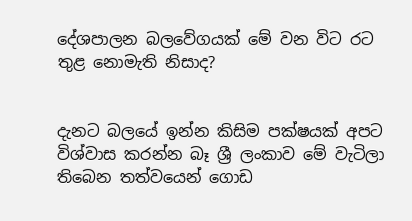දේශපාලන බලවේගයක් මේ වන විට රට තුළ නොමැති නිසාද?


දැනට බලයේ ඉන්න කිසිම පක්ෂයක් අපට විශ්වාස කරන්න බෑ ශ්‍රී ලංකාව මේ වැටිලා තිබෙන තත්වයෙන් ගොඩ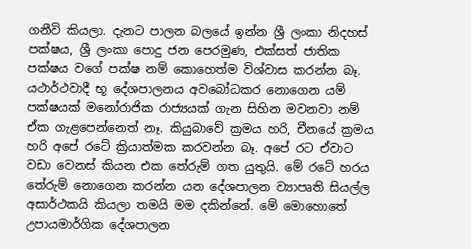ගනීවි කියලා. දැනට පාලන බලයේ ඉන්න ශ්‍රී ලංකා නිදහස් පක්ෂය, ශ්‍රී ලංකා පොදු ජන පෙරමුණ, එක්සත් ජාතික පක්ෂය වගේ පක්ෂ නම් කොහෙත්ම විශ්වාස කරන්න බෑ. යථාර්ථවාදී භූ දේශපාලනය අවබෝධකර නොගෙන යම් පක්ෂයක් මනෝරාජික රාජ්‍යයක් ගැන සිහින මවනවා නම් ඒක ගැළපෙන්නෙත් නෑ. කියුබාවේ ක්‍රමය හරි, චීනයේ ක්‍රමය හරි අපේ රටේ ක්‍රියාත්මක කරවන්න බෑ. අපේ රට ඒවාට වඩා වෙනස් කියන එක තේරුම් ගත යුතුයි. මේ රටේ හරය තේරුම් නොගෙන කරන්න යන දේශපාලන ව්‍යාපෘති සියල්ල අසාර්ථකයි කියලා තමයි මම දකින්නේ. මේ මොහොතේ උපායමාර්ගික දේශපාලන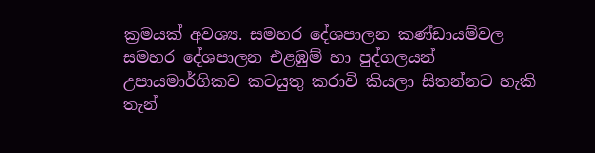ක්‍රමයක් අවශ්‍ය. සමහර දේශපාලන කණ්ඩායම්වල සමහර දේශපාලන එළඹුම් හා පුද්ගලයන් උපායමාර්ගිකව කටයුතු කරාවි කියලා සිතන්නට හැකි තැන්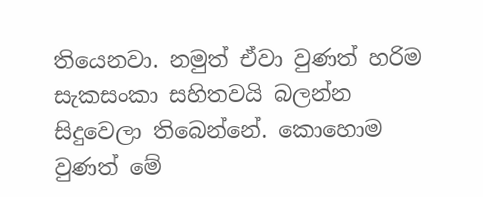තියෙනවා. නමුත් ඒවා වුණත් හරිම සැකසංකා සහිතවයි බලන්න සිදුවෙලා තිබෙන්නේ. කොහොම වුණත් මේ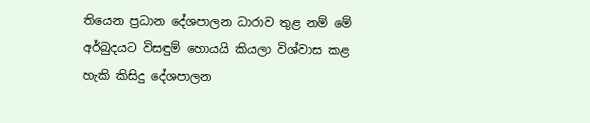තියෙන ප්‍රධාන දේශපාලන ධාරාව තුළ නම් මේ අර්බුදයට විසඳුම් හොයයි කියලා විශ්වාස කළ හැකි කිසිදු දේශපාලන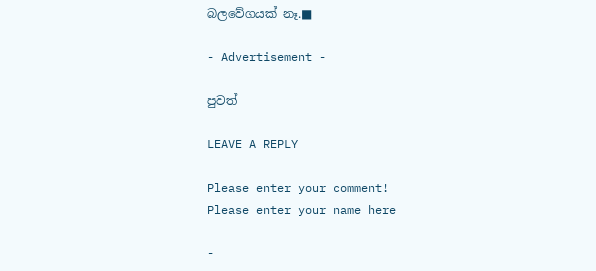බලවේගයක් නෑ.■

- Advertisement -

පුවත්

LEAVE A REPLY

Please enter your comment!
Please enter your name here

-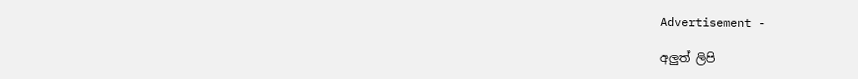Advertisement -

අලුත් ලිපි